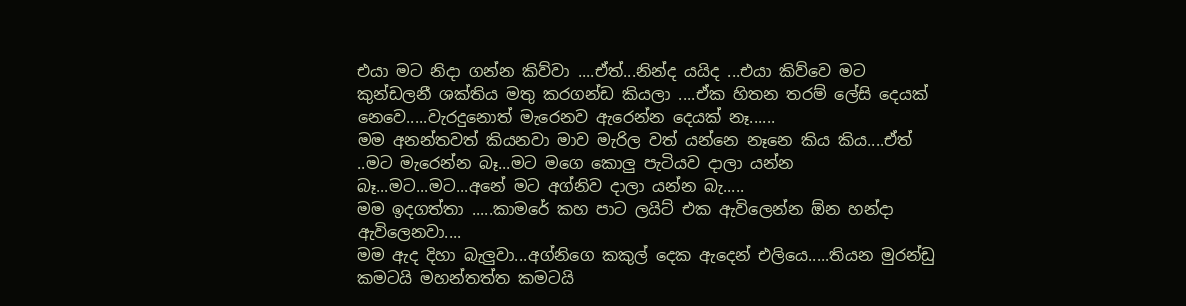එයා මට නිදා ගන්න කිව්වා ....ඒත්...නින්ද යයිද ...එයා කිව්වෙ මට කුන්ඩලනී ශක්තිය මතු කරගන්ඩ කියලා ....ඒක හිතන තරම් ලේසි දෙයක් නෙවෙ.....වැරදුනොත් මැරෙනව ඇරෙන්න දෙයක් නෑ......
මම අනන්තවත් කියනවා මාව මැරිල වත් යන්නෙ නෑනෙ කිය කිය....ඒත් ..මට මැරෙන්න බෑ...මට මගෙ කොලු පැටියව දාලා යන්න බෑ...මට...මට...අනේ මට අග්නිව දාලා යන්න බැ.....
මම ඉදගත්තා .....කාමරේ කහ පාට ලයිට් එක ඇවිලෙන්න ඕන හන්දා ඇවිලෙනවා....
මම ඇද දිහා බැලුවා...අග්නිගෙ කකුල් දෙක ඇදෙන් එලියෙ.....තියන මුරන්ඩු කමටයි මහන්තත්ත කමටයි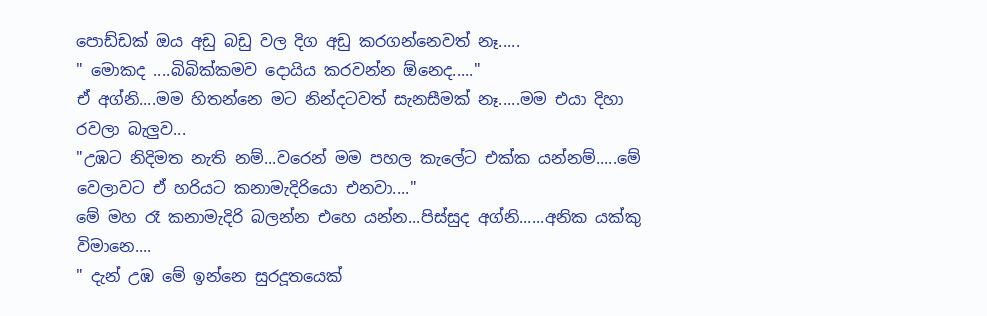පොඩ්ඩක් ඔය අඩු බඩු වල දිග අඩු කරගන්නෙවත් නෑ.....
" මොකද ....බිබික්කමව දොයිය කරවන්න ඕනෙද....."
ඒ අග්නි....මම හිතන්නෙ මට නින්දටවත් සැනසීමක් නෑ.....මම එයා දිහා රවලා බැලුව...
"උඹට නිදිමත නැති නම්...වරෙන් මම පහල කැලේට එක්ක යන්නම්.....මේ වෙලාවට ඒ හරියට කනාමැදිරියො එනවා...."
මේ මහ රෑ කනාමැදිරි බලන්න එහෙ යන්න...පිස්සුද අග්නි......අනික යක්කු විමානෙ....
" දැන් උඹ මේ ඉන්නෙ සුරදූතයෙක්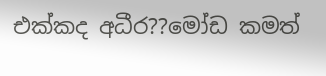එක්කද අධීර??මෝඩ කමත්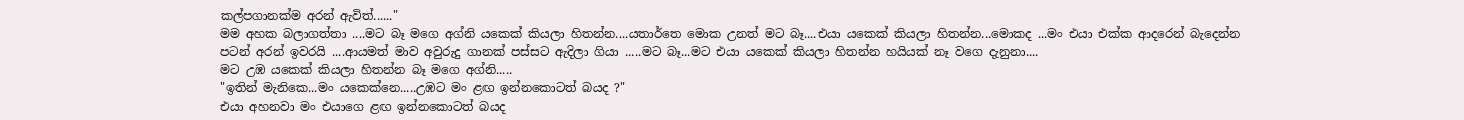කල්පගානක්ම අරන් ඇවිත්......"
මම අහක බලාගත්තා ....මට බෑ මගෙ අග්නි යකෙක් කියලා හිතන්න....යතාර්තෙ මොක උනත් මට බෑ....එයා යකෙක් කියලා හිතන්න...මොකද ...මං එයා එක්ක ආදරෙන් බැදෙන්න පටන් අරන් ඉවරයි ....ආයමත් මාව අවුරුදු ගානක් පස්සට ඇදිලා ගියා .....මට බෑ...මට එයා යකෙක් කියලා හිතන්න හයියක් නෑ වගෙ දැනුනා....
මට උඹ යකෙක් කියලා හිතන්න බෑ මගෙ අග්නි.....
"ඉතින් මැනිකෙ...මං යකෙක්නෙ.....උඹට මං ළඟ ඉන්නකොටත් බයද ?"
එයා අහනවා මං එයාගෙ ළඟ ඉන්නකොටත් බයද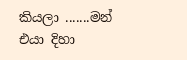කියලා .......මන් එයා දිහා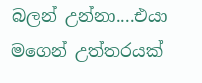බලන් උන්නා....එයා මගෙන් උත්තරයක්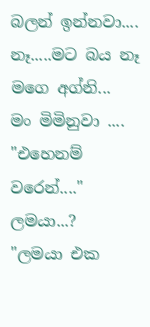බලන් ඉන්නවා....
නෑ.....මට බය නෑ මගෙ අග්නි...
මං මිමිනුවා ....
"එහෙනම් වරෙන්...."
ලමයා...?
"ලමයා එක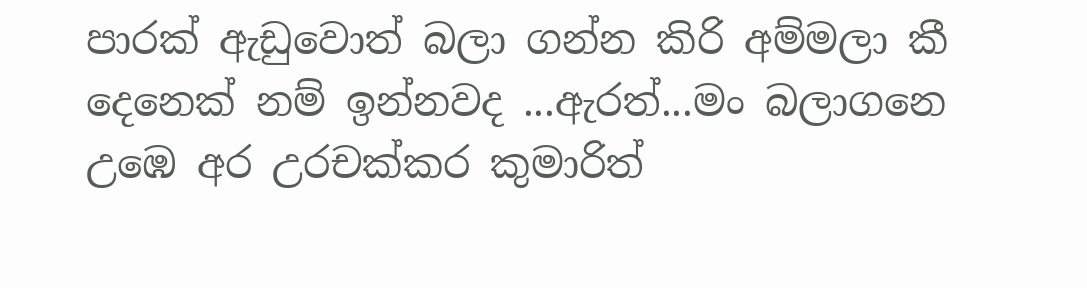පාරක් ඇඩුවොත් බලා ගන්න කිරි අම්මලා කී දෙනෙක් නම් ඉන්නවද ...ඇරත්...මං බලාගනෙ උඹෙ අර උරචක්කර කුමාරිත්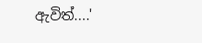ඇවිත්....'